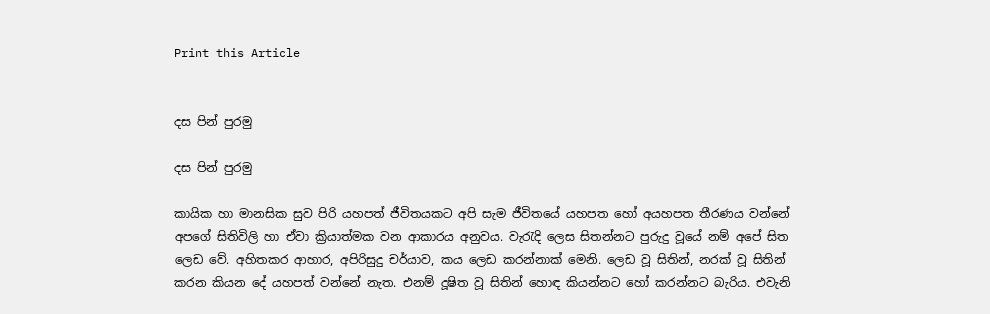Print this Article


දස පින් පුරමු

දස පින් පුරමු

කායික හා මානසික සුව පිරි යහපත් ජීවිතයකට අපි සැම ජීවිතයේ යහපත හෝ අයහපත තීරණය වන්නේ අපගේ සිතිවිලි හා ඒවා ක්‍රියාත්මක වන ආකාරය අනුවය. වැරැදි ලෙස සිතන්නට පුරුදු වූයේ නම් අපේ සිත ලෙඩ වේ. අහිතකර ආහාර, අපිරිසුදු චර්යාව, කය ලෙඩ කරන්නාක් මෙනි. ලෙඩ වූ සිතින්, නරක් වූ සිතින් කරන කියන දේ යහපත් වන්නේ නැත. එනම් දූෂිත වූ සිතින් හොඳ කියන්නට හෝ කරන්නට බැරිය. එවැනි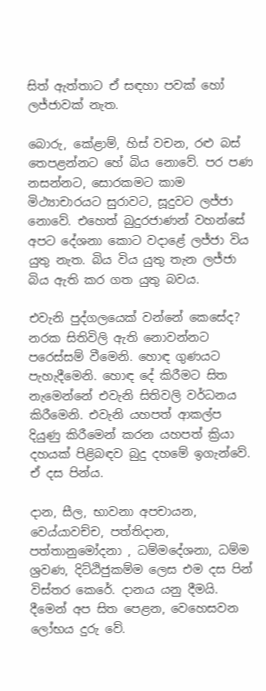සිත් ඇත්තාට ඒ සඳහා පවක් හෝ ලජ්ජාවක් නැත.

බොරු, කේළාම්, හිස් වචන, රළු බස් තෙපළන්නට හේ බිය නොවේ. පර පණ නසන්නට, සොරකමට කාම මිථ්‍යාචාරයට සුරාවට, සූදුවට ලජ්ජා නොවේ. එහෙත් බුදුරජාණන් වහන්සේ අපට දේශනා කොට වදාළේ ලජ්ජා විය යුතු නැත. බිය විය යුතු තැන ලජ්ජා බිය ඇති කර ගත යුතු බවය.

එවැනි පුද්ගලයෙක් වන්නේ කෙසේද? නරක සිතිවිලි ඇති නොවන්නට පරෙස්සම් වීමෙනි. හොඳ ගුණයට පැහැදීමෙනි. හොඳ දේ කිරීමට සිත නැමෙන්නේ එවැනි සිතිවලි වර්ධනය කිරීමෙනි. එවැනි යහපත් ආකල්ප දියුණු කිරීමෙන් කරන යහපත් ක්‍රියා දහයක් පිළිබඳව බුදු දහමේ ඉගැන්වේ. ඒ දස පින්ය.

දාන, සීල, භාවනා අපචායන, වෙය්යාවච්ච, පත්තිදාන, පත්තානුමෝදනා , ධම්මදේශනා, ධම්ම ශ්‍රවණ, දිට්ඨිජුකම්ම ලෙස එම දස පින් විස්තර කෙරේ. දානය යනු දීමයි. දීමෙන් අප සිත පෙළන, වෙහෙසවන ලෝභය දුරු වේ.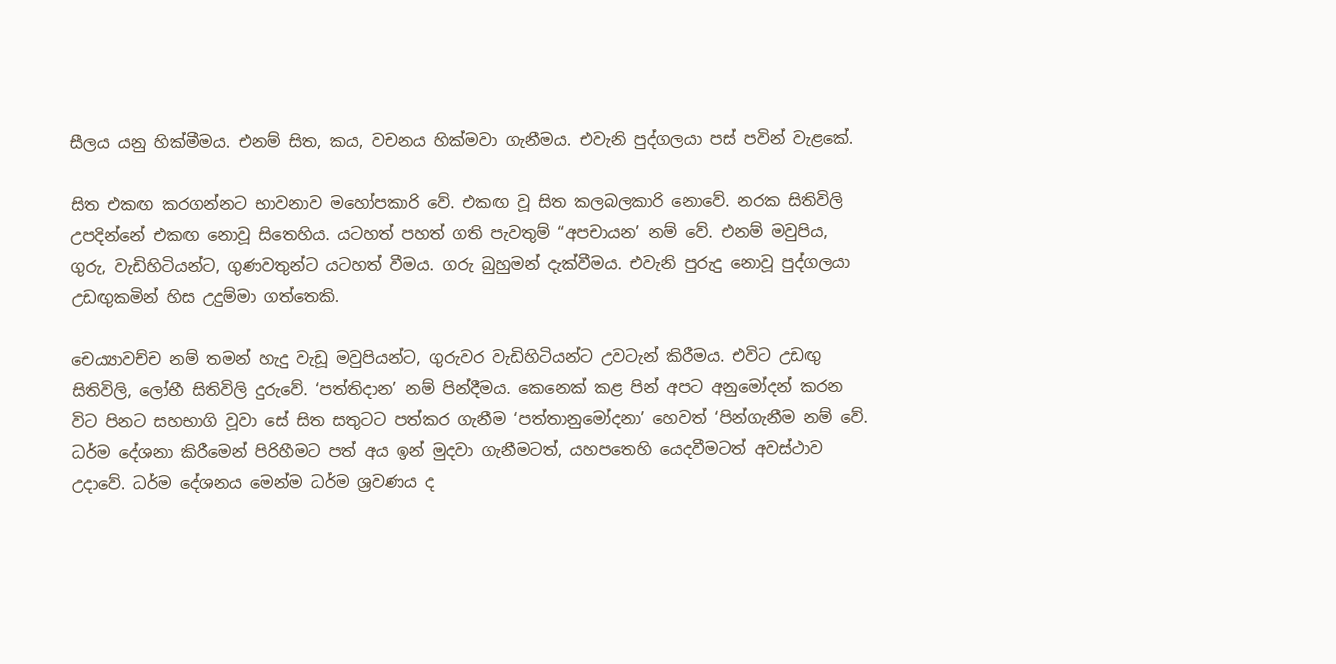සීලය යනු හික්මීමය. එනම් සිත, කය, වචනය හික්මවා ගැනීමය. එවැනි පුද්ගලයා පස් පවින් වැළකේ.

සිත එකඟ කරගන්නට භාවනාව මහෝපකාරි වේ. එකඟ වූ සිත කලබලකාරි නොවේ. නරක සිතිවිලි උපදින්නේ එකඟ නොවූ සිතෙහිය. යටහත් පහත් ගති පැවතුම් “අපචායන’ නම් වේ. එනම් මවුපිය, ගුරු, වැඩිහිටියන්ට, ගුණවතුන්ට යටහත් වීමය. ගරු බුහුමන් දැක්වීමය. එවැනි පුරුදු නොවූ පුද්ගලයා උඩඟුකමින් හිස උදුම්මා ගත්තෙකි.

චෙය්‍යාවච්ච නම් තමන් හැදු වැඩූ මවුපියන්ට, ගුරුවර වැඩිහිටියන්ට උවටැන් කිරීමය. එවිට උඩඟු සිතිවිලි, ලෝභී සිතිවිලි දුරුවේ. ‘පත්තිදාන’ නම් පින්දීමය. කෙනෙක් කළ පින් අපට අනුමෝදන් කරන විට පිනට සහභාගි වූවා සේ සිත සතුටට පත්කර ගැනීම ‘පත්තානුමෝදනා’ හෙවත් ‘පින්ගැනීම නම් වේ. ධර්ම දේශනා කිරීමෙන් පිරිහීමට පත් අය ඉන් මුදවා ගැනීමටත්, යහපතෙහි යෙදවීමටත් අවස්ථාව උදාවේ. ධර්ම දේශනය මෙන්ම ධර්ම ශ්‍රවණය ද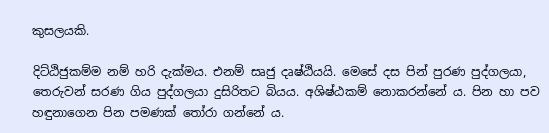කුසලයකි.

දිට්ඨිජුකම්ම නම් හරි දැක්මය. එනම් සෘජු දෘෂ්ඨියයි. මෙසේ දස පින් පුරණ පුද්ගලයා, තෙරුවන් සරණ ගිය පුද්ගලයා දුසිරිතට බියය. අශිෂ්ඨකම් නොකරන්නේ ය. පින හා පව හඳුනාගෙන පින පමණක් තෝරා ගන්නේ ය.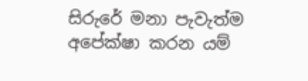සිරුරේ මනා පැවැත්ම අපේක්ෂා කරන යම්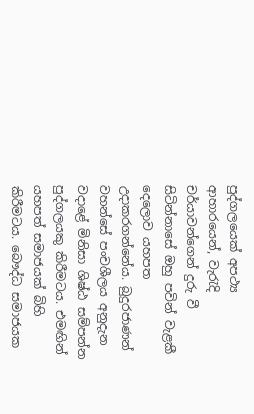පුද්ගලයෙක් අපථ්‍ය ආහාරයෙන්, වැරැදි චර්යාවන්ගෙන් දුරු වී සිටින්නාසේ ඔහු පවින් වැළකී දෙලොව යහපත උදාකරගන්නේය. බුදුරජාණන් වහන්සේ පංචශීලය අනුදැන වදාළේ මිනිසා ශිෂ්ඨ සම්පන්න පුද්ගලයකු කිරීමටය. එමඟින් යහපත් සමාජයක් බිහි කිරීමටය. බෞද්ධ සමාජයක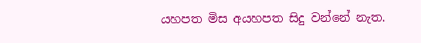යහපත මිස අයහපත සිදු වන්නේ නැත.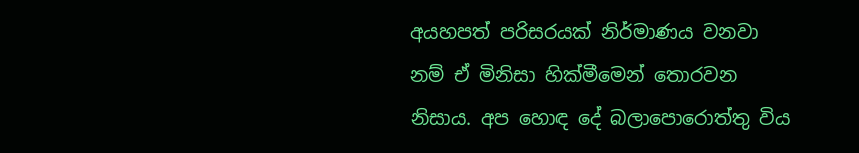අයහපත් පරිසරයක් නිර්මාණය වනවා නම් ඒ මිනිසා හික්මීමෙන් තොරවන නිසාය. අප හොඳ දේ බලාපොරොත්තු විය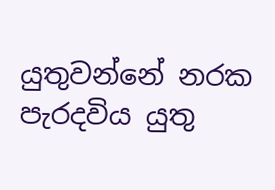යුතුවන්නේ නරක පැරදවිය යුතු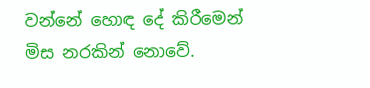වන්නේ හොඳ දේ කිරීමෙන් මිස නරකින් නොවේ.